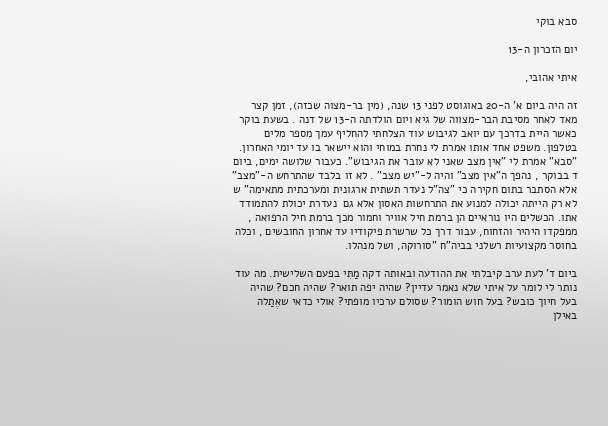סבא בוקי

יום הזכרון ה-13

איתי אהובי,

זה היה ביום א' ה-20 באוגוסט לפני 13 שנה, (מין בר-מצוה שכזה), זמן קצר מאד לאחר מסיבת הבר-מצווה של גיא ויום הולדתה ה-13 של דנה . בשעת בוקר כאשר היית בדרכך עם יואב לגיבוש עוד הצלחתי להחליף עמך מספר מלים בטלפון. משפט אחד אותו אמרת לי נחרת במוחי והוא יישאר בו עד יומי האחרון. "סבא" אמרת לי "אין מצב שאני לא עובר את הגיבוש". כעבור שלושה ימים, ביום ד בבוקר , נהפך ה"אין מצב" והיה ל-"יש מצב" . לא זו בלבד שהתרחש ה-"מצב" אלא הסתבר בתום חקירה כי "צה"ל נעדר תשתית ארגונית ומערכתית מתאימה" ש לא רק הייתה יכולה למנוע את התרחשות האסון אלא גם  נעדרת יכולת להתמודד אתו. הכשלים היו נוראיים הן ברמת חיל אוויר וחמור מכך ברמת חיל הרפואה , ממפקדו היהיר והזחוח, עבור דרך כל שרשרת פיקודיו עד אחרון החובשים , וכלה בחוסר מקצועיות רשלני בביה"ח "סורוקה, ושל מנהלו.

ביום ד' לעת ערב קיבלתי את ההודעה ובאותה דקה מַתִּי בפעם השלישית. מה עוד נותר לי לומר על איתי שלא נאמר עדיין? שהיה יפה תואר? שהיה חכם? שהיה בעל חיוך כובש? בעל חוש הומור? שסולם ערכיו מופתי? אולי כדאי שאֶתַלה באילן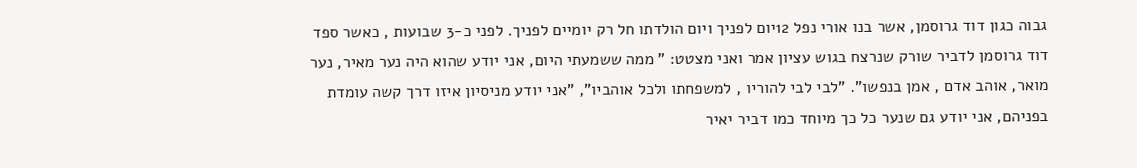גבוה כגון דוד גרוסמן, אשר בנו אורי נפל 12יום לפניך ויום הולדתו חל רק יומיים לפניך. לפני כ-3 שבועות , כאשר ספד דוד גרוסמן לדביר שורק שנרצח בגוש עציון אמר ואני מצטט: " ממה ששמעתי היום, אני יודע שהוא היה נער מאיר, נער מואר, אוהב אדם , אמן בנפשו". "לבי לבי להוריו , למשפחתו ולכל אוהביו", "אני יודע מניסיון איזו דרך קשה עומדת בפניהם, אני יודע גם שנער כל כך מיוחד כמו דביר יאיר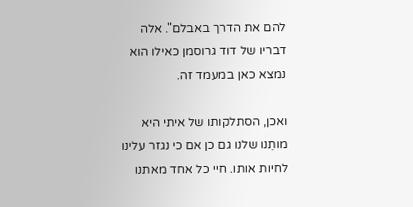להם את הדרך באבלם". אלה דבריו של דוד גרוסמן כאילו הוא נמצא כאן במעמד זה.

ואכן, הסתלקותו של איתי היא מותֵנו שלנו גם כן אם כי נגזר עלינו לחיות אותו. חיי כל אחד מאתנו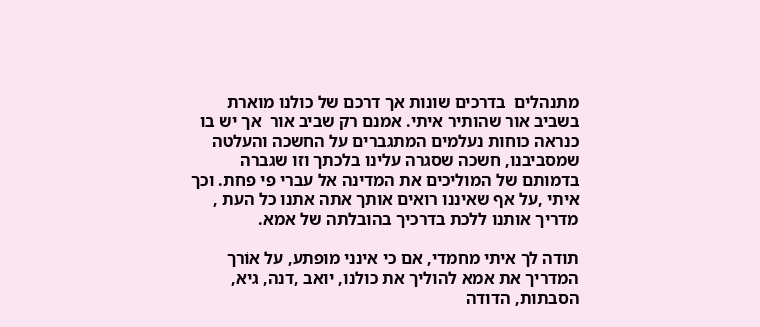מתנהלים  בדרכים שונות אך דרכם של כולנו מוארת בשביב אור שהותיר איתי. אמנם רק שביב אור  אך יש בו כנראה כוחות נעלמים המתגברים על החשכה והעלטה שמסביבנו, חשכה שסגרה עלינו בלכתך וזו שגברה בדמותם של המוליכים את המדינה אל עברי פי פחת. וכך איתי ,על אף שאיננו רואים אותך אתה אתנו כל העת , מדריך אותנו ללכת בדרכיך בהובלתה של אמא.

תודה לך איתי מחמדי, אם כי אינני מופתע, על אוֹרך המדריך את אמא להוליך את כולנו, יואב ,דנה, גיא, הסבתות, הדודה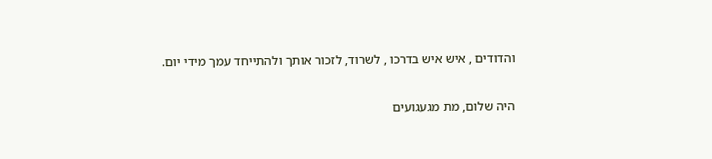והדודים , איש איש בדרכו , לשרוד, לזכור אותך ולהתייחד עמך מידי יום.

היה שלום, מת מגעגועים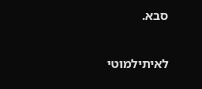סבא.

לאיתילמוטי